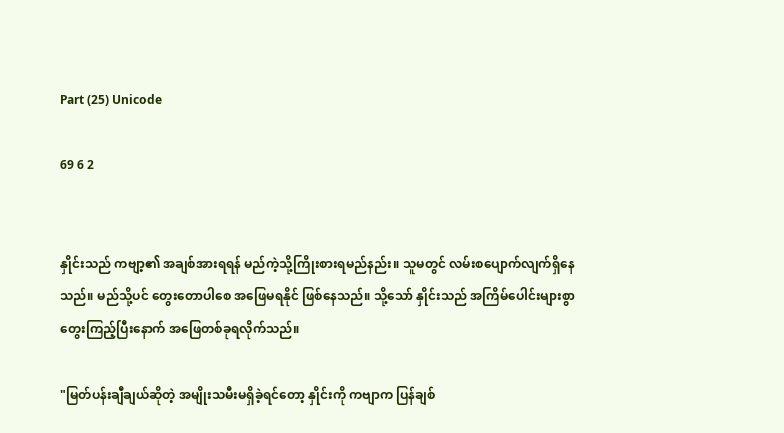Part (25) Unicode

69 6 2


နှိုင်းသည် ကဗျာ့၏ အချစ်အားရရန် မည်ကဲ့သို့ကြိုးစားရမည်နည်း။ သူမတွင် လမ်းစပျောက်လျက်ရှိနေသည်။ မည်သို့ပင် တွေးတောပါစေ အဖြေမရနိုင် ဖြစ်နေသည်။ သို့သော် နှိုင်းသည် အကြိမ်ပေါင်းများစွာ တွေးကြည့်ပြီးနောက် အဖြေတစ်ခုရလိုက်သည်။

"မြတ်ပန်းချီချယ်ဆိုတဲ့ အမျိုးသမီးမရှိခဲ့ရင်တော့ နှိုင်းကို ကဗျာက ပြန်ချစ်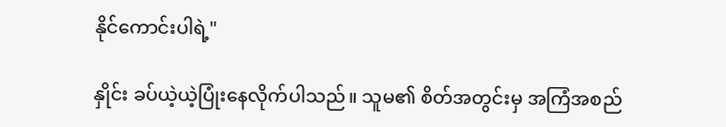နိုင်ကောင်းပါရဲ့"

နှိုင်း ခပ်ယဲ့ယဲ့ပြုံးနေလိုက်ပါသည်။ သူမ၏ စိတ်အတွင်းမှ အကြံအစည်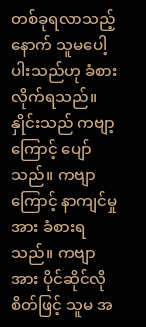တစ်ခုရလာသည့်နောက် သူမပေါ့ပါးသည်ဟု ခံစားလိုက်ရသည်။ နှိုင်းသည် ကဗျာ့ကြောင့် ပျော်သည်။ ကဗျာကြောင့် နာကျင်မှုအား ခံစားရသည်။ ကဗျာအား ပိုင်ဆိုင်လိုစိတ်ဖြင့် သူမ အ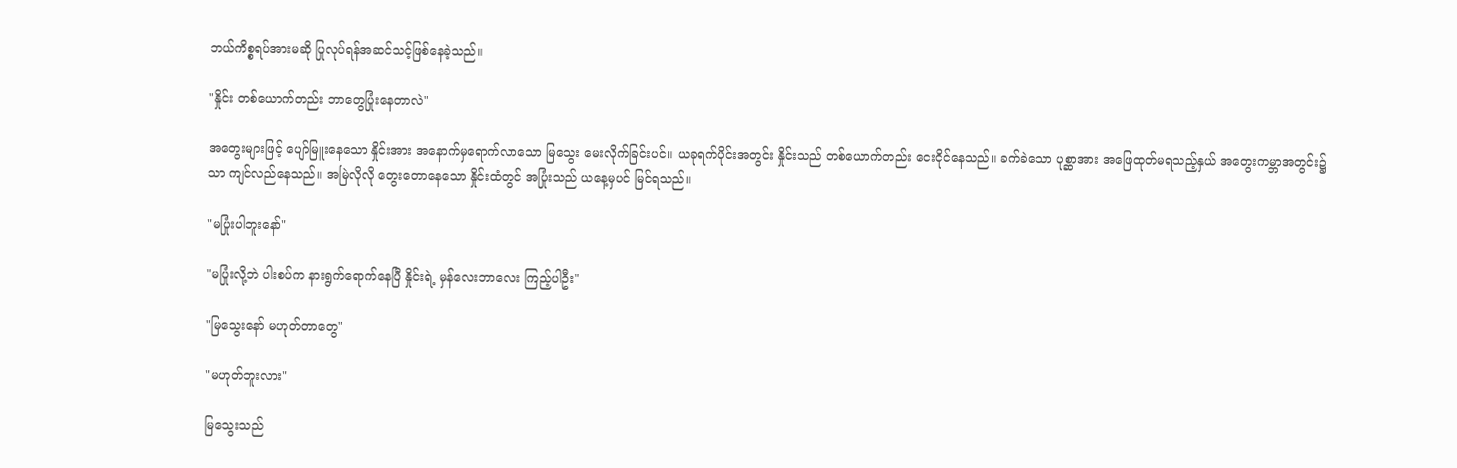ဘယ်ကိစ္စရပ်အားမဆို ပြုလုပ်ရန်အဆင်သင့်ဖြစ်နေခဲ့သည်။

"နှိုင်း တစ်ယောက်တည်း ဘာတွေပြုံးနေတာလဲ"

အတွေးများဖြင့် ပျော်မြူးနေသော နှိုင်းအား အနောက်မှရောက်လာသော မြသွေး မေးလိုက်ခြင်းပင်။ ယခုရက်ပိုင်းအတွင်း နှိုင်းသည် တစ်ယောက်တည်း ငေးငိုင်နေသည်။ ခက်ခဲသော ပုစ္ဆာအား အဖြေထုတ်မရသည့်နှယ် အတွေးကမ္ဘာအတွင်း၌သာ ကျင်လည်နေသည်။ အမြဲလိုလို တွေးတောနေသော နှိုင်းထံတွင် အပြုံးသည် ယနေ့မှပင် မြင်ရသည်။

"မပြုံးပါဘူးနော်"

"မပြုံးလို့ဘဲ ပါးစပ်က နားရွက်ရောက်နေပြီ နှိုင်းရဲ့ မှန်လေးဘာလေး ကြည့်ပါဦး"

"မြသွေးနော် မဟုတ်တာတွေ"

"မဟုတ်ဘူးလား"

မြသွေးသည်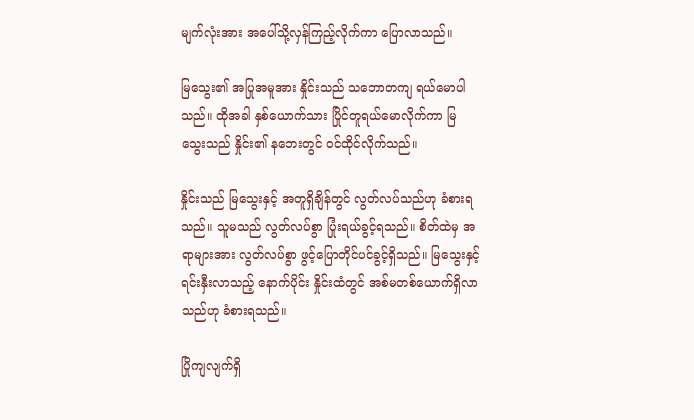မျက်လုံးအား အပေါ်သို့လှန်ကြည့်လိုက်ကာ ပြောလာသည်။

မြသွေး၏ အပြုအမူအား နှိုင်းသည် သဘောတကျ ရယ်မောပါသည်။ ထိုအခါ နှစ်ယောက်သား ပြိုင်တူရယ်မောလိုက်ကာ မြသွေးသည် နှိုင်း၏ နဘေးတွင် ဝင်ထိုင်လိုက်သည်။

နှိုင်းသည် မြသွေးနှင့် အတူရှိချိန်တွင် လွတ်လပ်သည်ဟု ခံစားရသည်။ သူမသည် လွတ်လပ်စွာ ပြုံးရယ်ခွင့်ရသည်။ စိတ်ထဲမှ အရာများအား လွတ်လပ်စွာ ဖွင့်ပြောတိုင်ပင်ခွင့်ရှိသည်။ မြသွေးနှင့် ရင်းနှီးလာသည့် နောက်ပိုင်း နှိုင်းထံတွင် အစ်မတစ်ယောက်ရှိလာသည်ဟု ခံစားရသည်။

ပြိုကျလျက်ရှိ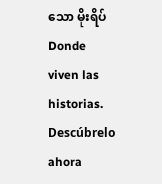သော မိုးရိပ်Donde viven las historias. Descúbrelo ahora